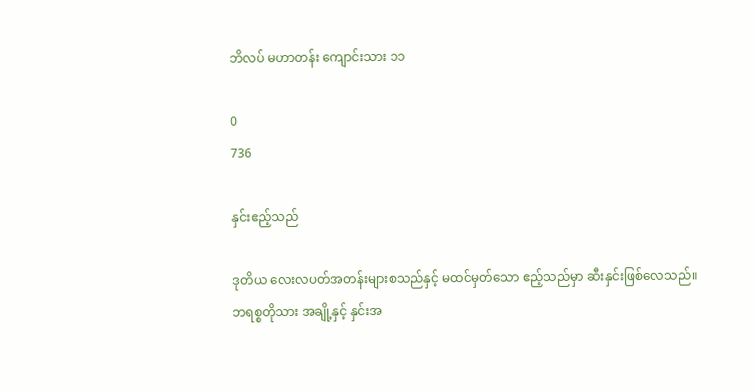ဘိလပ် မဟာတန်း ကျောင်းသား ၁၁

0
736

နှင်းဧည့်သည်

ဒုတိယ လေးလပတ်အတန်းများစသည်နှင့် မထင်မှတ်သော ဧည့်သည်မှာ ဆီးနှင်းဖြစ်လေသည်။ ဘရစ္စတိုသား အချို့နှင့် နှင်းအ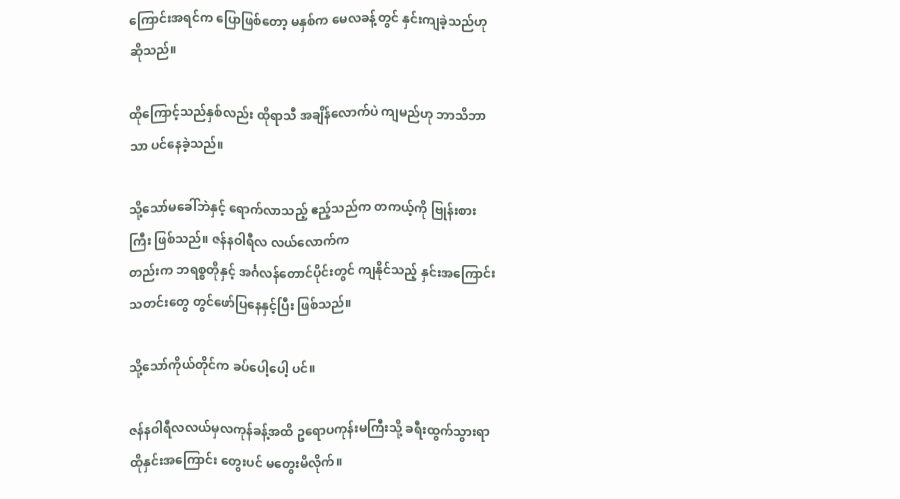ကြောင်းအရင်က ပြောဖြစ်တော့ မနှစ်က မေလခန့်တွင် နှင်းကျခဲ့သည်ဟု ဆိုသည်။

ထိုကြောင့်သည်နှစ်လည်း ထိုရာသီ အချိန်လောက်ပဲ ကျမည်ဟု ဘာသိဘာသာ ပင်နေခဲ့သည်။

သို့သော်မခေါ်ဘဲနှင့် ရောက်လာသည့် ဧည့်သည်က တကယ့်ကို ဗြုန်းစားကြီး ဖြစ်သည်။ ဇန်နဝါရီလ လယ်လောက်က
တည်းက ဘရစ္စတိုနှင့် အင်္ဂလန်တောင်ပိုင်းတွင် ကျနိုင်သည့် နှင်းအကြောင်းသတင်းတွေ တွင်ဖော်ပြနေနှင့်ပြီး ဖြစ်သည်။

သို့သော်ကိုယ်တိုင်က ခပ်ပေါ့ပေါ့ ပင်။

ဇန်နဝါရီလလယ်မှလကုန်ခန့်အထိ ဥရောပကုန်းမကြီးသို့ ခရီးထွက်သွားရာ ထိုနှင်းအကြောင်း တွေးပင် မတွေးမိလိုက်။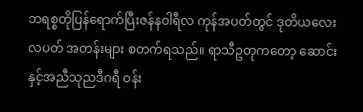ဘရစ္စတိုပြန်ရောက်ပြီးဇန်နဝါရီလ ကုန်အပတ်တွင် ဒုတိယလေးလပတ် အတန်းများ စတက်ရသည်။ ရာသီဥတုကတော့ ဆောင်းနှင့်အညီသုညဒီဂရီ ဝန်း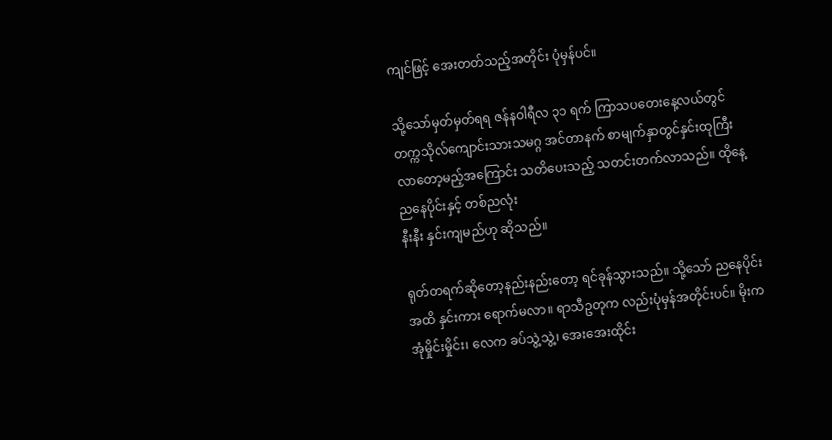ကျင်ဖြင့် အေးတတ်သည့်အတိုင်း ပုံမှန်ပင်။

သို့သော်မှတ်မှတ်ရရ ဇန်နဝါရီလ ၃၁ ရက် ကြာသပတေးနေ့လယ်တွင် တက္ကသိုလ်ကျောင်းသားသမဂ္ဂ အင်တာနက် စာမျက်နှာတွင်နှင်းထုကြီးလာတော့မည့်အကြောင်း သတိပေးသည့် သတင်းတက်လာသည်။ ထိုနေ့ ညနေပိုင်းနှင့် တစ်ညလုံး
နီးနီး နှင်းကျမည်ဟု ဆိုသည်။

ရုတ်တရက်ဆိုတော့နည်းနည်းတော့ ရင်ခုန်သွားသည်။ သို့သော် ညနေပိုင်းအထိ နှင်းကား ရောက်မလာ။ ရာသီဥတုက လည်းပုံမှန်အတိုင်းပင်။ မိုးက အုံမှိုင်းမှိုင်း၊ လေက ခပ်သွဲ့သွဲ့၊ အေးအေးထိုင်း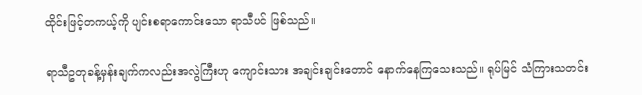ထိုင်းဖြင့်တကယ့်ကို ပျင်းစရာကောင်းသော ရာသီပင် ဖြစ်သည်။

ရာသီဥတုခန့်မှန်းချက်ကလည်းအလွဲကြီးဟု ကျောင်းသား အချင်းချင်းတောင် နောက်နေကြသေးသည်။ ရုပ်မြင် သံကြားသတင်း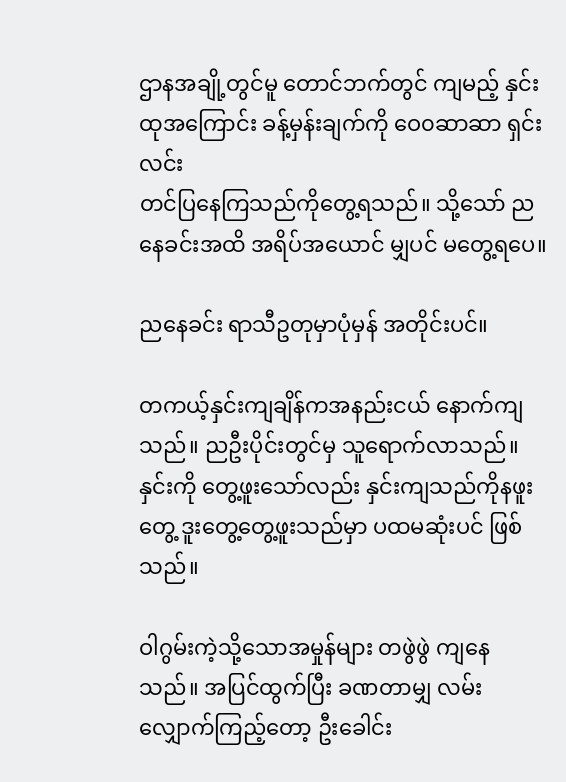ဌာနအချို့တွင်မူ တောင်ဘက်တွင် ကျမည့် နှင်းထုအကြောင်း ခန့်မှန်းချက်ကို ဝေ၀ဆာဆာ ရှင်းလင်း
တင်ပြနေကြသည်ကိုတွေ့ရသည်။ သို့သော် ညနေခင်းအထိ အရိပ်အယောင် မျှပင် မတွေ့ရပေ။

ညနေခင်း ရာသီဥတုမှာပုံမှန် အတိုင်းပင်။

တကယ့်နှင်းကျချိန်ကအနည်းငယ် နောက်ကျသည်။ ညဦးပိုင်းတွင်မှ သူရောက်လာသည်။ နှင်းကို တွေ့ဖူးသော်လည်း နှင်းကျသည်ကိုနဖူးတွေ့ ဒူးတွေ့တွေ့ဖူးသည်မှာ ပထမဆုံးပင် ဖြစ်သည်။

ဝါဂွမ်းကဲ့သို့သောအမှုန်များ တဖွဲဖွဲ ကျနေသည်။ အပြင်ထွက်ပြီး ခဏတာမျှ လမ်းလျှောက်ကြည့်တော့ ဦးခေါင်း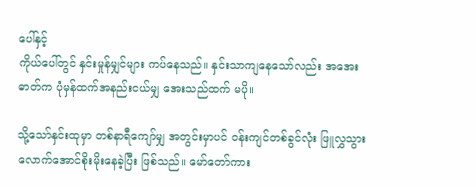ပေါ်နှင့်
ကိုယ်ပေါ်တွင် နှင်းမှုန်မျှင်များ ကပ်နေသည်။ နှင်းသာကျနေသော်လည်း အအေးဓာတ်က ပုံမှန်ထက်အနည်းငယ်မျှ အေးသည်ထက် မပို။

သို့သော်နှင်းထုမှာ တစ်နာရီကျော်မျှ အတွင်းမှာပင် ဝန်းကျင်တစ်ခွင်လုံး ဖြူလွှသွားလောက်အောင်စိုးမိုးနေခဲ့ပြီး ဖြစ်သည်။ မော်တော်ကား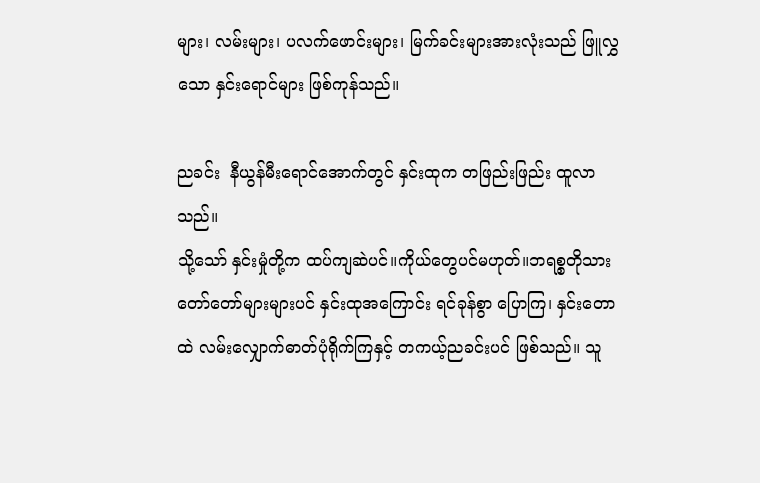များ၊ လမ်းများ၊ ပလက်ဖောင်းများ၊ မြက်ခင်းများအားလုံးသည် ဖြူလွှသော နှင်းရောင်များ ဖြစ်ကုန်သည်။

ညခင်း  နီယွန်မီးရောင်အောက်တွင် နှင်းထုက တဖြည်းဖြည်း ထူလာသည်။
သို့သော် နှင်းမှုံတို့က ထပ်ကျဆဲပင်။ကိုယ်တွေပင်မဟုတ်။ဘရစ္စတိုသား တော်တော်များများပင် နှင်းထုအကြောင်း ရင်ခုန်စွာ ပြောကြ၊ နှင်းတောထဲ လမ်းလျှောက်ဓာတ်ပုံရိုက်ကြနှင့် တကယ့်ညခင်းပင် ဖြစ်သည်။ သူ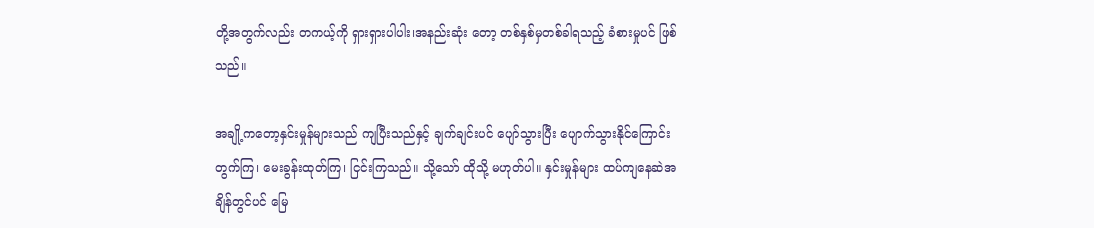တို့အတွက်လည်း တကယ့်ကို ရှားရှားပါပါး၊အနည်းဆုံး တော့ တစ်နှစ်မှတစ်ခါရသည့် ခံစားမှုပင် ဖြစ်သည်။

အချို့ကတော့နှင်းမှုန်များသည် ကျပြီးသည်နှင့် ချက်ချင်းပင် ပျော်သွားပြီး ပျောက်သွားနိုင်ကြောင်းတွက်ကြ၊ မေးခွန်းထုတ်ကြ၊ ငြင်းကြသည်။ သို့သော် ထိုသို့ မဟုတ်ပါ။ နှင်းမှုန်များ ထပ်ကျနေဆဲအချိန်တွင်ပင် မြေ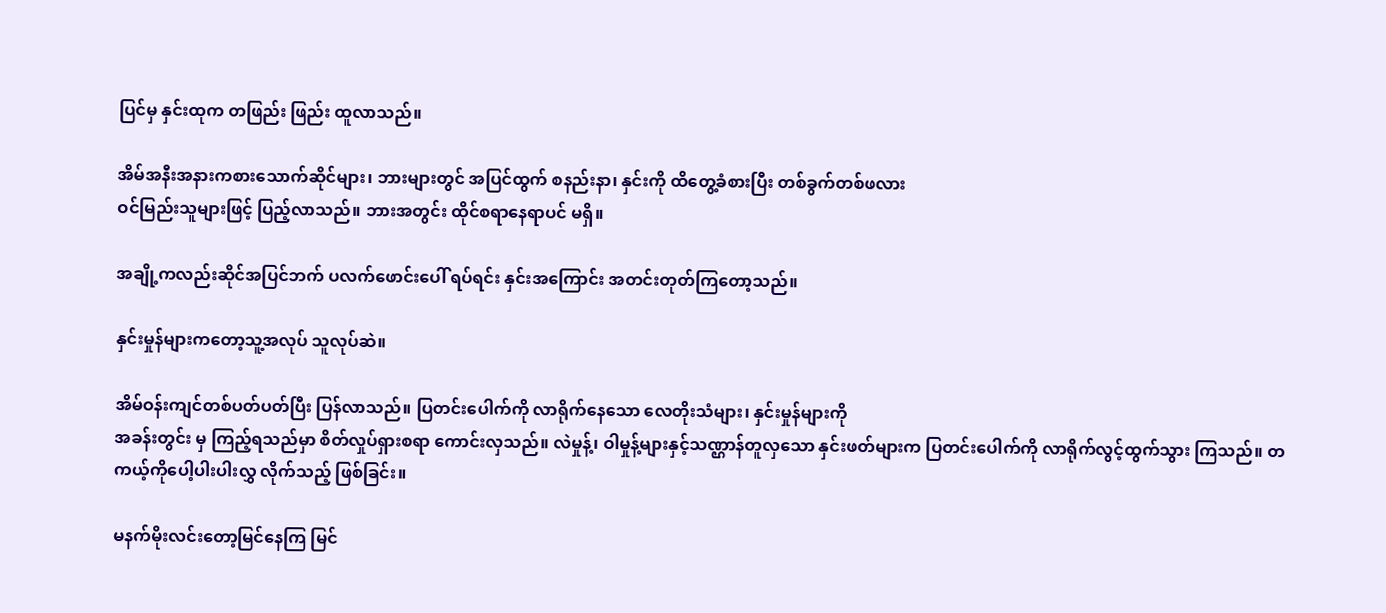ပြင်မှ နှင်းထုက တဖြည်း ဖြည်း ထူလာသည်။

အိမ်အနီးအနားကစားသောက်ဆိုင်များ၊ ဘားများတွင် အပြင်ထွက် စနည်းနာ၊ နှင်းကို ထိတွေ့ခံစားပြီး တစ်ခွက်တစ်ဖလား
ဝင်မြည်းသူများဖြင့် ပြည့်လာသည်။ ဘားအတွင်း ထိုင်စရာနေရာပင် မရှိ။

အချို့ကလည်းဆိုင်အပြင်ဘက် ပလက်ဖောင်းပေါ် ရပ်ရင်း နှင်းအကြောင်း အတင်းတုတ်ကြတော့သည်။

နှင်းမှုန်များကတော့သူ့အလုပ် သူလုပ်ဆဲ။

အိမ်ဝန်းကျင်တစ်ပတ်ပတ်ပြီး ပြန်လာသည်။ ပြတင်းပေါက်ကို လာရိုက်နေသော လေတိုးသံများ၊ နှင်းမှုန်များကို
အခန်းတွင်း မှ ကြည့်ရသည်မှာ စိတ်လှုပ်ရှားစရာ ကောင်းလှသည်။ လဲမှုန့်၊ ဝါမှုန့်များနှင့်သဏ္ဌာန်တူလှသော နှင်းဖတ်များက ပြတင်းပေါက်ကို လာရိုက်လွင့်ထွက်သွား ကြသည်။ တကယ့်ကိုပေါ့ပါးပါးလွှ လိုက်သည့် ဖြစ်ခြင်း။

မနက်မိုးလင်းတော့မြင်နေကြ မြင်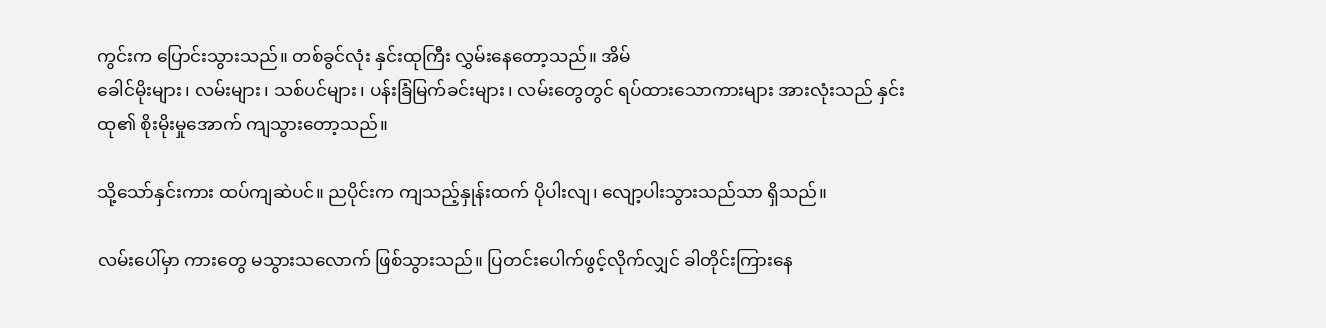ကွင်းက ပြောင်းသွားသည်။ တစ်ခွင်လုံး နှင်းထုကြီး လွှမ်းနေတော့သည်။ အိမ်
ခေါင်မိုးများ၊ လမ်းများ၊ သစ်ပင်များ၊ ပန်းခြံမြက်ခင်းများ၊ လမ်းတွေတွင် ရပ်ထားသောကားများ အားလုံးသည် နှင်းထု၏ စိုးမိုးမှုအောက် ကျသွားတော့သည်။

သို့သော်နှင်းကား ထပ်ကျဆဲပင်။ ညပိုင်းက ကျသည့်နှုန်းထက် ပိုပါးလျ၊ လျော့ပါးသွားသည်သာ ရှိသည်။

လမ်းပေါ်မှာ ကားတွေ မသွားသလောက် ဖြစ်သွားသည်။ ပြတင်းပေါက်ဖွင့်လိုက်လျှင် ခါတိုင်းကြားနေ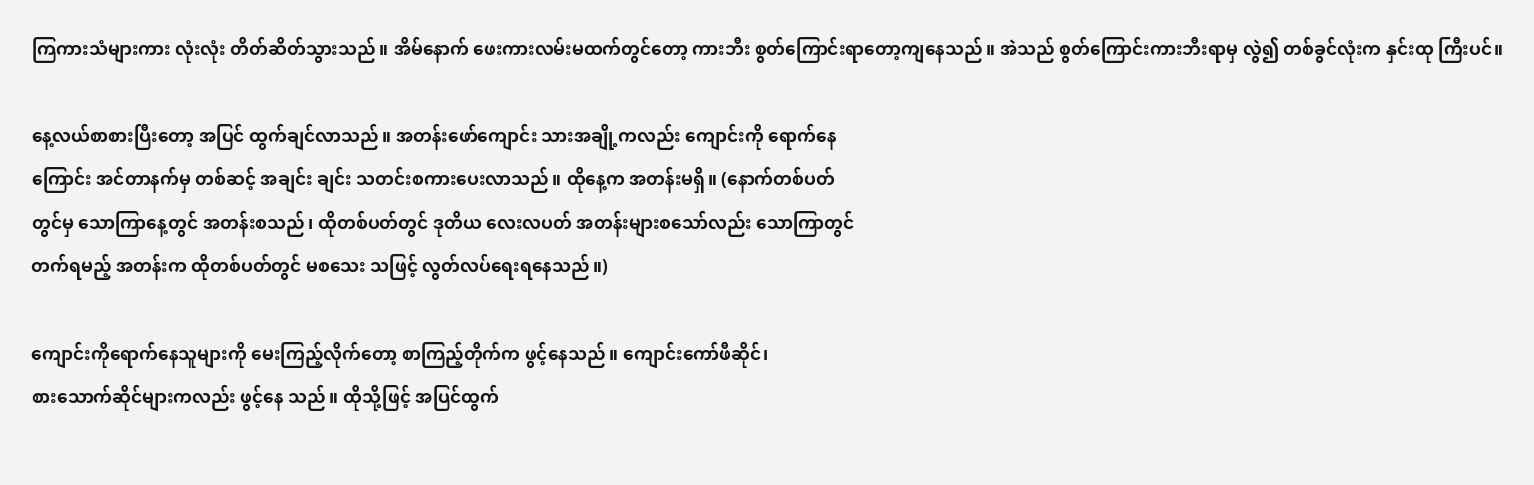ကြကားသံများကား လုံးလုံး တိတ်ဆိတ်သွားသည်။ အိမ်နောက် ဖေးကားလမ်းမထက်တွင်တော့ ကားဘီး စွတ်ကြောင်းရာတော့ကျနေသည်။ အဲသည် စွတ်ကြောင်းကားဘီးရာမှ လွဲ၍ တစ်ခွင်လုံးက နှင်းထု ကြီးပင်။

နေ့လယ်စာစားပြီးတော့ အပြင် ထွက်ချင်လာသည်။ အတန်းဖော်ကျောင်း သားအချို့ကလည်း ကျောင်းကို ရောက်နေ
ကြောင်း အင်တာနက်မှ တစ်ဆင့် အချင်း ချင်း သတင်းစကားပေးလာသည်။ ထိုနေ့က အတန်းမရှိ။ (နောက်တစ်ပတ်
တွင်မှ သောကြာနေ့တွင် အတန်းစသည်၊ ထိုတစ်ပတ်တွင် ဒုတိယ လေးလပတ် အတန်းများစသော်လည်း သောကြာတွင်
တက်ရမည့် အတန်းက ထိုတစ်ပတ်တွင် မစသေး သဖြင့် လွတ်လပ်ရေးရနေသည်။)

ကျောင်းကိုရောက်နေသူများကို မေးကြည့်လိုက်တော့ စာကြည့်တိုက်က ဖွင့်နေသည်။ ကျောင်းကော်ဖီဆိုင်၊
စားသောက်ဆိုင်များကလည်း ဖွင့်နေ သည်။ ထိုသို့ဖြင့် အပြင်ထွက်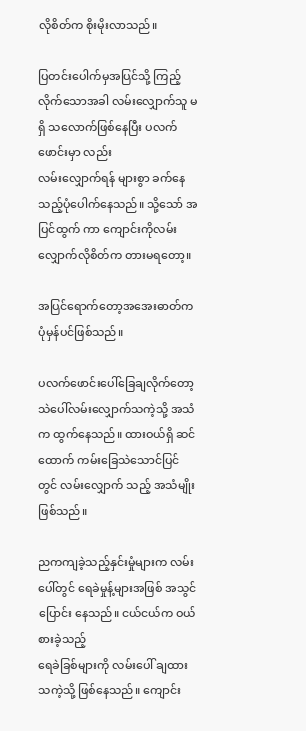လိုစိတ်က စိုးမိုးလာသည်။

ပြတင်းပေါက်မှအပြင်သို့ ကြည့် လိုက်သောအခါ လမ်းလျှောက်သူ မရှိ သလောက်ဖြစ်နေပြီး ပလက်ဖောင်းမှာ လည်း
လမ်းလျှောက်ရန် များစွာ ခက်နေသည့်ပုံပေါက်နေသည်။ သို့သော် အပြင်ထွက် ကာ ကျောင်းကိုလမ်းလျှောက်လိုစိတ်က တားမရတော့။

အပြင်ရောက်တော့အအေးဓာတ်က ပုံမှန်ပင်ဖြစ်သည်။

ပလက်ဖောင်းပေါ်ခြေချလိုက်တော့ သဲပေါ်လမ်းလျှောက်သကဲ့သို့ အသံက ထွက်နေသည်။ ထားဝယ်ရှိ ဆင်ထောက် ကမ်းခြေသဲသောင်ပြင်တွင် လမ်းလျှောက် သည့် အသံမျိုးဖြစ်သည်။

ညကကျခဲ့သည့်နှင်းမှုံများက လမ်း ပေါ်တွင် ရေခဲမှုန့်များအဖြစ် အသွင်ပြောင်း နေသည်။ ငယ်ငယ်က ဝယ်စားခဲ့သည့်
ရေခဲခြစ်များကို လမ်းပေါ် ချထားသကဲ့သို့ ဖြစ်နေသည်။ ကျောင်း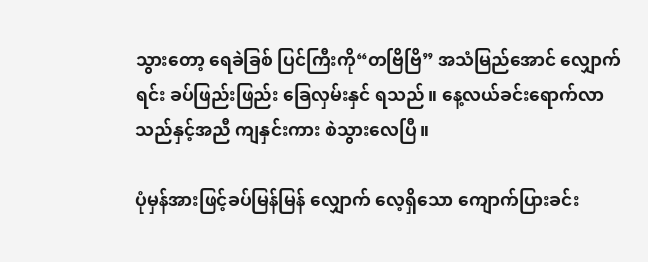သွားတော့ ရေခဲခြစ် ပြင်ကြီးကို“တဗြိဗြိ” အသံမြည်အောင် လျှောက်ရင်း ခပ်ဖြည်းဖြည်း ခြေလှမ်းနှင် ရသည်။ နေ့လယ်ခင်းရောက်လာသည်နှင့်အညီ ကျနှင်းကား စဲသွားလေပြီ။

ပုံမှန်အားဖြင့်ခပ်မြန်မြန် လျှောက် လေ့ရှိသော ကျောက်ပြားခင်း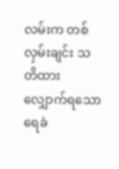လမ်းက တစ်လှမ်းချင်း သတိထား လျှောက်ရသော
ရေခဲ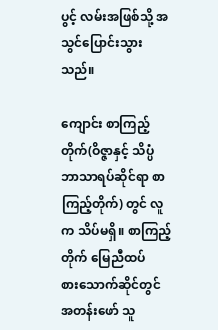ပွင့် လမ်းအဖြစ်သို့ အသွင်ပြောင်းသွား သည်။

ကျောင်း စာကြည့်တိုက်(ဝိဇ္ဇာနှင့် သိပ္ပံ ဘာသာရပ်ဆိုင်ရာ စာကြည့်တိုက်) တွင် လူက သိပ်မရှိ။ စာကြည့်တိုက် မြေညီထပ်
စားသောက်ဆိုင်တွင် အတန်းဖော် သူ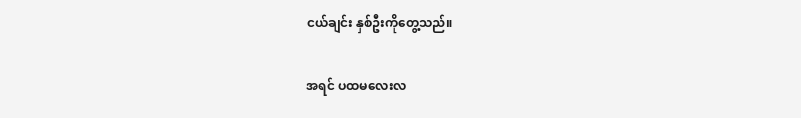ငယ်ချင်း နှစ်ဦးကိုတွေ့သည်။

အရင် ပထမလေးလ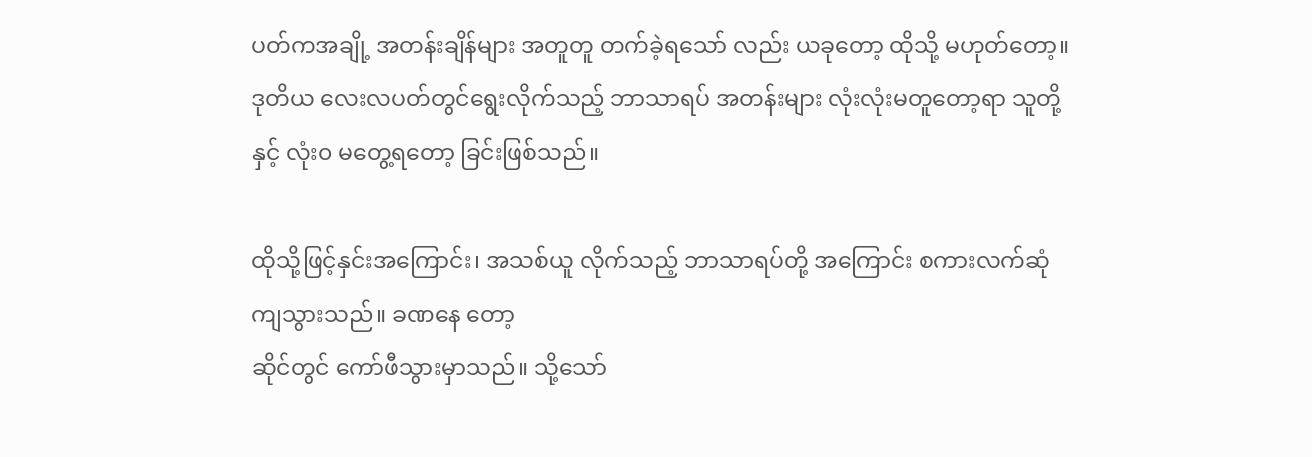ပတ်ကအချို့ အတန်းချိန်များ အတူတူ တက်ခဲ့ရသော် လည်း ယခုတော့ ထိုသို့ မဟုတ်တော့။ ဒုတိယ လေးလပတ်တွင်ရွေးလိုက်သည့် ဘာသာရပ် အတန်းများ လုံးလုံးမတူတော့ရာ သူတို့နှင့် လုံး၀ မတွေ့ရတော့ ခြင်းဖြစ်သည်။

ထိုသို့ဖြင့်နှင်းအကြောင်း၊ အသစ်ယူ လိုက်သည့် ဘာသာရပ်တို့ အကြောင်း စကားလက်ဆုံကျသွားသည်။ ခဏနေ တော့
ဆိုင်တွင် ကော်ဖီသွားမှာသည်။ သို့သော်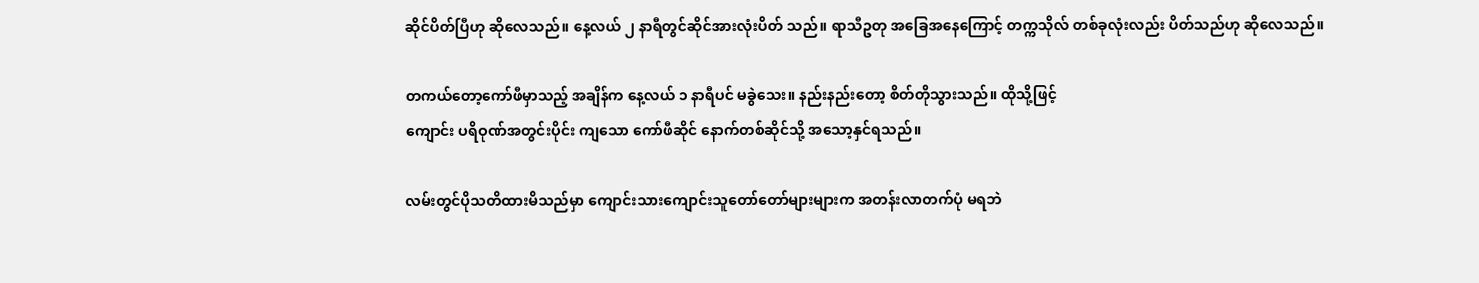ဆိုင်ပိတ်ပြီဟု ဆိုလေသည်။ နေ့လယ် ၂ နာရီတွင်ဆိုင်အားလုံးပိတ် သည်။ ရာသီဥတု အခြေအနေကြောင့် တက္ကသိုလ် တစ်ခုလုံးလည်း ပိတ်သည်ဟု ဆိုလေသည်။

တကယ်တော့ကော်ဖီမှာသည့် အချိန်က နေ့လယ် ၁ နာရီပင် မခွဲသေး။ နည်းနည်းတော့ စိတ်တိုသွားသည်။ ထိုသို့ဖြင့်
ကျောင်း ပရိဝုဏ်အတွင်းပိုင်း ကျသော ကော်ဖီဆိုင် နောက်တစ်ဆိုင်သို့ အသော့နှင်ရသည်။

လမ်းတွင်ပိုသတိထားမိသည်မှာ ကျောင်းသားကျောင်းသူတော်တော်များများက အတန်းလာတက်ပုံ မရဘဲ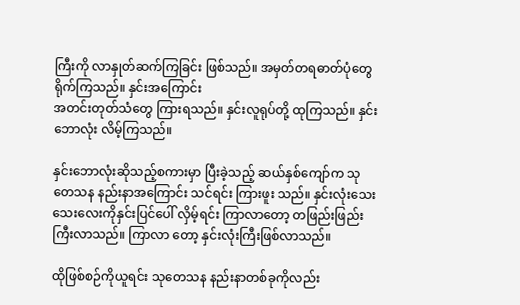ကြီးကို လာနှုတ်ဆက်ကြခြင်း ဖြစ်သည်။ အမှတ်တရဓာတ်ပုံတွေ ရိုက်ကြသည်။ နှင်းအကြောင်း
အတင်းတုတ်သံတွေ ကြားရသည်။ နှင်းလူရုပ်တို့ ထုကြသည်။ နှင်းဘောလုံး လိမ့်ကြသည်။

နှင်းဘောလုံးဆိုသည့်စကားမှာ ပြီးခဲ့သည့် ဆယ်နှစ်ကျော်က သုတေသန နည်းနာအကြောင်း သင်ရင်း ကြားဖူး သည်။ နှင်းလုံးသေးသေးလေးကိုနှင်းပြင်ပေါ် လှိမ့်ရင်း ကြာလာတော့ တဖြည်းဖြည်းကြီးလာသည်။ ကြာလာ တော့ နှင်းလုံးကြီးဖြစ်လာသည်။

ထိုဖြစ်စဉ်ကိုယူရင်း သုတေသန နည်းနာတစ်ခုကိုလည်း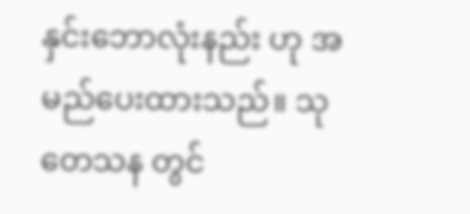နှင်းဘောလုံးနည်း ဟု အမည်ပေးထားသည်။ သုတေသန တွင်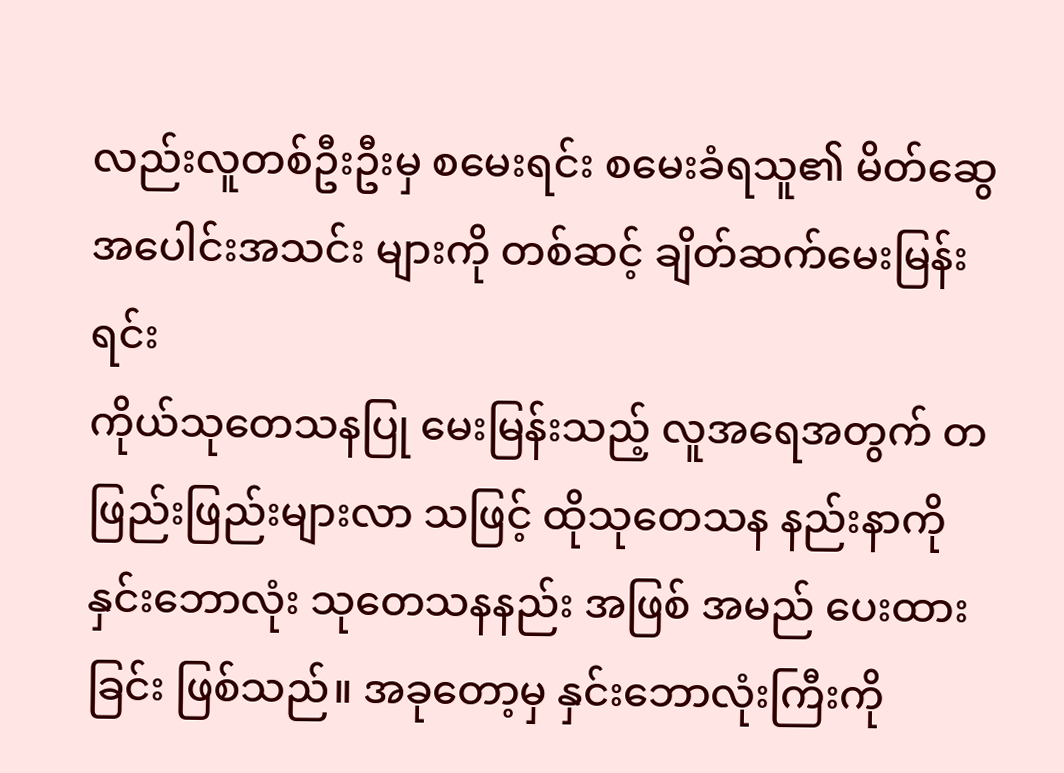လည်းလူတစ်ဦးဦးမှ စမေးရင်း စမေးခံရသူ၏ မိတ်ဆွေ အပေါင်းအသင်း များကို တစ်ဆင့် ချိတ်ဆက်မေးမြန်းရင်း
ကိုယ်သုတေသနပြု မေးမြန်းသည့် လူအရေအတွက် တဖြည်းဖြည်းများလာ သဖြင့် ထိုသုတေသန နည်းနာကို
နှင်းဘောလုံး သုတေသနနည်း အဖြစ် အမည် ပေးထားခြင်း ဖြစ်သည်။ အခုတော့မှ နှင်းဘောလုံးကြီးကို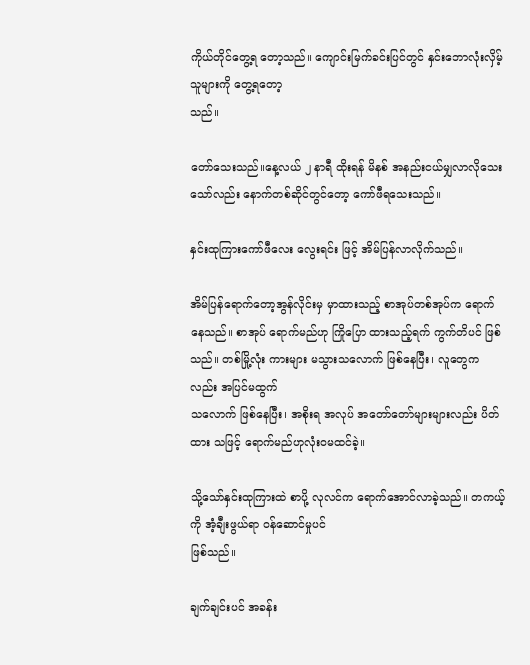ကိုယ်တိုင်တွေ့ရ တော့သည်။ ကျောင်းမြက်ခင်းပြင်တွင် နှင်းဘောလုံးလှိမ့်သူများကို တွေ့ရတော့
သည်။

တော်သေးသည်။နေ့လယ် ၂ နာရီ ထိုးရန် မိနစ် အနည်းငယ်မျှလာလိုသေး သော်လည်း နောက်တစ်ဆိုင်တွင်တော့ ကော်ဖီရသေးသည်။

နှင်းထုကြားကော်ဖီလေး လွေးရင်း ဖြင့် အိမ်ပြန်လာလိုက်သည်။

အိမ်ပြန်ရောက်တော့အွန်လိုင်းမှ မှာထားသည့် စာအုပ်တစ်အုပ်က ရောက် နေသည်။ စာအုပ် ရောက်မည်ဟု ကြိုပြော ထားသည့်ရက် ကွက်တိပင် ဖြစ်သည်။ တစ်မြို့လုံး ကားများ မသွားသလောက် ဖြစ်နေပြီး၊ လူတွေကလည်း အပြင်မထွက်
သလောက် ဖြစ်နေပြီး၊ အစိုးရ အလုပ် အတော်တော်များများလည်း ပိတ်ထား သဖြင့် ရောက်မည်ဟုလုံးဝမထင်ခဲ့။

သို့သော်နှင်းထုကြားထဲ စာပို့ လုလင်က ရောက်အောင်လာခဲ့သည်။ တကယ့်ကို အံ့ချီးဖွယ်ရာ ဝန်ဆောင်မှုပင်
ဖြစ်သည်။

ချက်ချင်းပင် အခန်း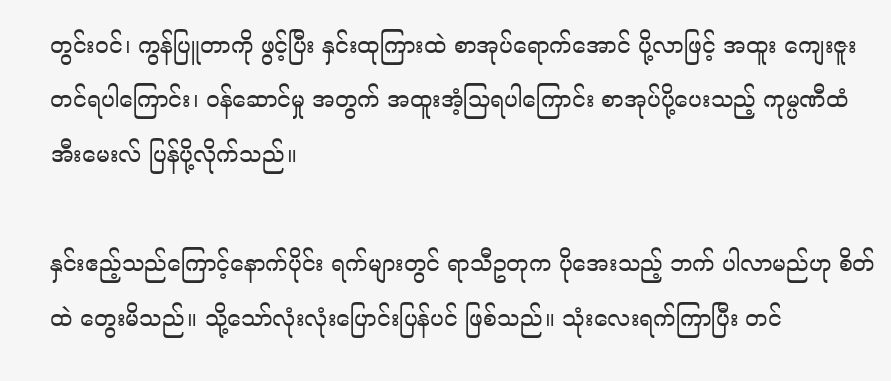တွင်းဝင်၊ ကွန်ပြူတာကို ဖွင့်ပြီး နှင်းထုကြားထဲ စာအုပ်ရောက်အောင် ပို့လာဖြင့် အထူး ကျေးဇူးတင်ရပါကြောင်း၊ ဝန်ဆောင်မှု အတွက် အထူးအံ့သြရပါကြောင်း စာအုပ်ပို့ပေးသည့် ကုမ္ပဏီထံ အီးမေးလ် ပြန်ပို့လိုက်သည်။

နှင်းဧည့်သည်ကြောင့်နောက်ပိုင်း ရက်များတွင် ရာသီဥတုက ပိုအေးသည့် ဘက် ပါလာမည်ဟု စိတ်ထဲ တွေးမိသည်။ သို့သော်လုံးလုံးပြောင်းပြန်ပင် ဖြစ်သည်။ သုံးလေးရက်ကြာပြီး တင်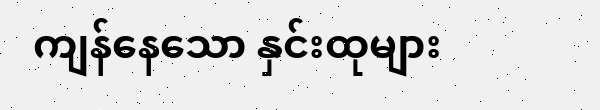ကျန်နေသော နှင်းထုများ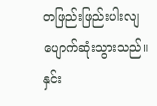တဖြည်းဖြည်းပါးလျ ပျောက်ဆုံးသွားသည်။ နှင်း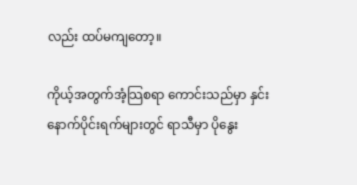လည်း ထပ်မကျတော့။

ကိုယ့်အတွက်အံ့သြစရာ ကောင်းသည်မှာ နှင်းနောက်ပိုင်းရက်များတွင် ရာသီမှာ ပိုနွေး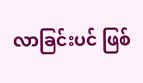လာခြင်းပင် ဖြစ်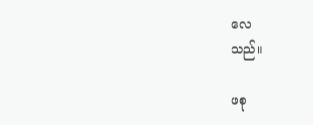လေ
သည်။

ဖစု